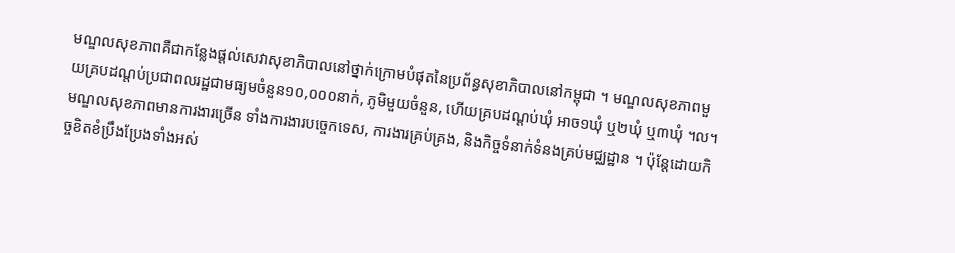មណ្ឌលសុខភាពគឺជាកន្លែងផ្តល់សេវាសុខាភិបាលនៅថ្នាក់ក្រោមបំផុតនៃប្រព័ន្ធសុខាភិបាលនៅកម្ពុជា ។ មណ្ឌលសុខភាពមួយគ្របដណ្តប់ប្រជាពលរដ្ឋជាមធ្យមចំនួន១០,០០០នាក់, ភូមិមួយចំនួន, ហើយគ្របដណ្តប់ឃុំ អាច១ឃុំ ឬ២ឃុំ ឬ៣ឃុំ ។ល។ មណ្ឌលសុខភាពមានការងារច្រើន ទាំងការងារបច្ចេកទេស, ការងារគ្រប់គ្រង, និងកិច្ចទំនាក់ទំនងគ្រប់មជ្ឈដ្ឋាន ។ ប៉ុន្តែដោយកិច្ចខិតខំប្រឹងប្រែងទាំងអស់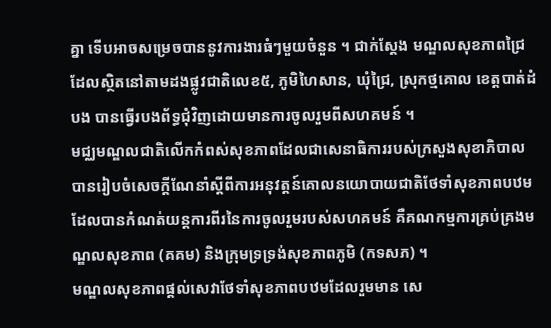គ្នា ទើបអាចសម្រេចបាននូវការងារធំៗមួយចំនួន ។ ជាក់ស្តែង មណ្ឌលសុខភាពជ្រៃ ដែលស្ថិតនៅតាមដងផ្លូវជាតិលេខ៥, ភូមិហៃសាន, ឃុំជ្រៃ, ស្រុកថ្មគោល ខេត្តបាត់ដំបង បានធ្វើរបងព័ទ្ធជុំវិញដោយមានការចូលរួមពីសហគមន៍ ។
មជ្ឈមណ្ឌលជាតិលើកកំពស់សុខភាពដែលជាសេនាធិការរបស់ក្រសួងសុខាភិបាល បានរៀបចំសេចក្តីណែនាំស្តីពីការអនុវត្តន៍គោលនយោបាយជាតិថែទាំសុខភាពបឋមដែលបានកំណត់យន្តការពីរនៃការចូលរួមរបស់សហគមន៍ គឺគណកម្មការគ្រប់គ្រងមណ្ឌលសុខភាព (គគម) និងក្រុមទ្រទ្រង់សុខភាពភូមិ (កទសភ) ។
មណ្ឌលសុខភាពផ្តល់សេវាថែទាំសុខភាពបឋមដែលរួមមាន សេ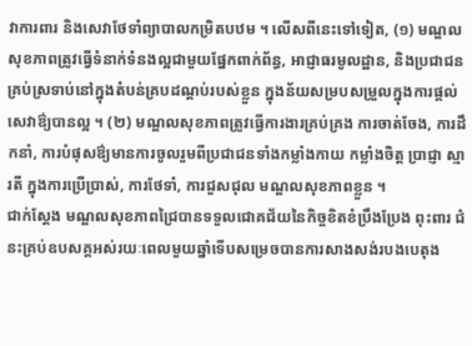វាការពារ និងសេវាថែទាំព្យាបាលកម្រិតបឋម ។ លើសពីនេះទៅទៀត, (១) មណ្ឌលសុខភាពត្រូវធ្វើទំនាក់ទំនងល្អជាមួយផ្នែកពាក់ព័ន្ធ, អាជ្ញាធរមូលដ្ឋាន, និងប្រជាជនគ្រប់ស្រទាប់នៅក្នុងតំបន់គ្របដណ្តប់របស់ខ្លួន ក្នុងន័យសម្របសម្រួលក្នុងការផ្តល់សេវាឳ្យបានល្អ ។ (២) មណ្ឌលសុខភាពត្រូវធ្វើការងារគ្រប់គ្រង ការចាត់ចែង, ការដឹកនាំ, ការបំផុសឳ្យមានការចូលរួមពីប្រជាជនទាំងកម្លាំងកាយ កម្លាំងចិត្ត ប្រាជ្ញា ស្មារតី ក្នុងការប្រើប្រាស់, ការថែទាំ, ការជួសជុល មណ្ឌលសុខភាពខ្លួន ។
ជាក់ស្តែង មណ្ឌលសុខភាពជ្រៃបានទទួលជោគជ័យនៃកិច្ចខិតខំប្រឹងប្រែង ពុះពារ ជំនះគ្រប់ឧបសគ្គអស់រយៈពេលមួយឆ្នាំទើបសម្រេចបានការសាងសង់របងបេតុង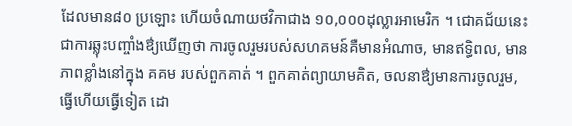ដែលមាន៨០ ប្រឡោះ ហើយចំណាយថវិកាជាង ១០,០០០ដុល្លារអាមេរិក ។ ជោគជ័យនេះ ជាការឆ្លុះបញ្ចាំងឳ្យឃើញថា ការចូលរួមរបស់សហគមន៍គឺមានអំណាច, មានឥទ្ធិពល, មានភាពខ្លាំងនៅក្នុង គគម របស់ពួកគាត់ ។ ពួកគាត់ព្យាយាមគិត, ចលនាឳ្យមានការចូលរួម, ធ្វើហើយធ្វើទៀត ដោ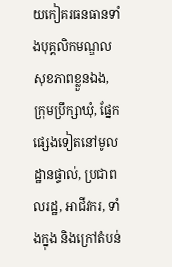យកៀគរធនធានទាំងបុគ្គលិកមណ្ឌលសុខភាពខ្លួនឯង, ក្រុមប្រឹក្សាឃុំ, ផ្នែកផ្សេងទៀតនៅមូលដ្ឋានផ្ទាល់, ប្រជាពលរដ្ឋ, អាជីវករ, ទាំងក្នុង និងក្រៅតំបន់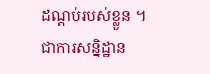ដណ្តប់របស់ខ្លួន ។
ជាការសន្និដ្ឋាន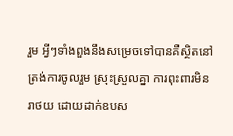រួម អ្វីៗទាំងពួងនឹងសម្រេចទៅបានគឺស្ថិតនៅត្រង់ការចូលរួម ស្រុះស្រួលគ្នា ការពុះពារមិនរាថយ ដោយដាក់ឧបស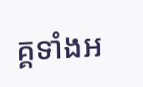គ្គទាំងអ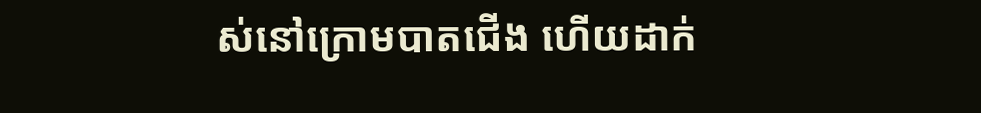ស់នៅក្រោមបាតជើង ហើយដាក់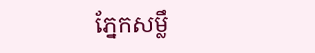ភ្នែកសម្លឹ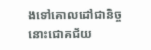ងទៅគោលដៅជានិច្ច នោះជោគជ័យ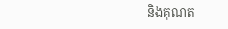និងគុណត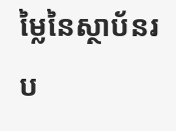ម្លៃនៃស្ថាប័នរប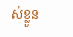ស់ខ្លួន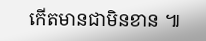កើតមានជាមិនខាន ៕